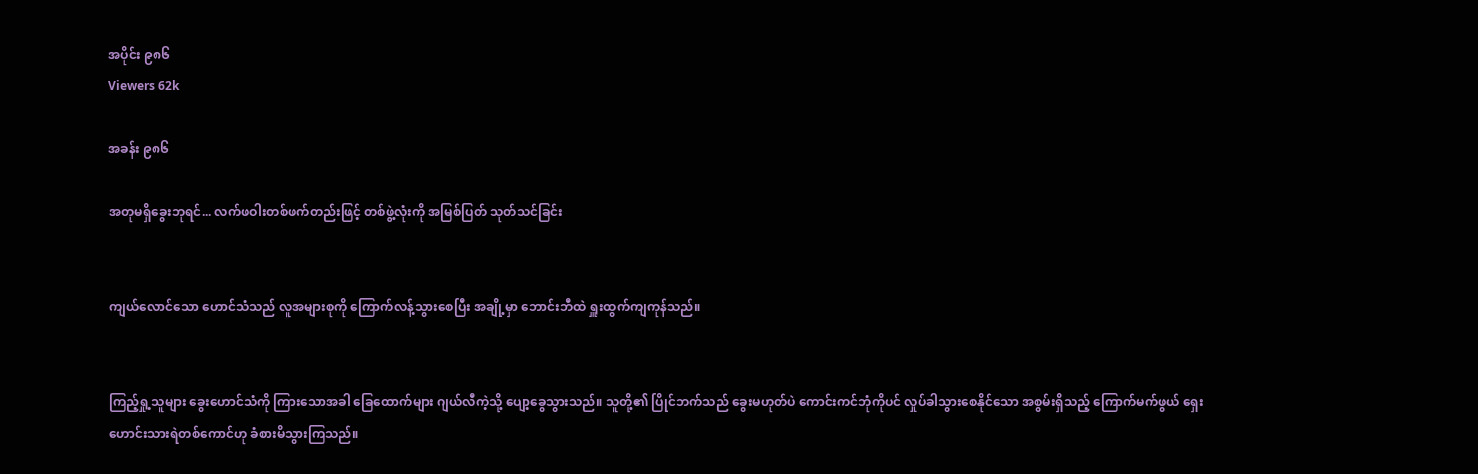အပိုင်း ၉၈၆
Viewers 62k

အခန်း ၉၈၆

အတုမရှိခွေးဘုရင်... လက်ဖဝါးတစ်ဖက်တည်းဖြင့် တစ်ဖွဲ့လုံးကို အမြစ်ပြတ် သုတ်သင်ခြင်း


ကျယ်လောင်သော ဟောင်သံသည် လူအများစုကို ကြောက်လန့်သွားစေပြီး အချို့မှာ ဘောင်းဘီထဲ ရှူးထွက်ကျကုန်သည်။


ကြည့်ရှု့သူများ ခွေးဟောင်သံကို ကြားသောအခါ ခြေထောက်များ ဂျယ်လီကဲ့သို့ ပျော့ခွေသွားသည်။ သူတို့၏ ပြိုင်ဘက်သည် ခွေးမဟုတ်ပဲ ကောင်းကင်ဘုံကိုပင် လှုပ်ခါသွားစေနိုင်သော အစွမ်းရှိသည့် ကြောက်မက်ဖွယ် ရှေးဟောင်းသားရဲတစ်ကောင်ဟု ခံစားမိသွားကြသည်။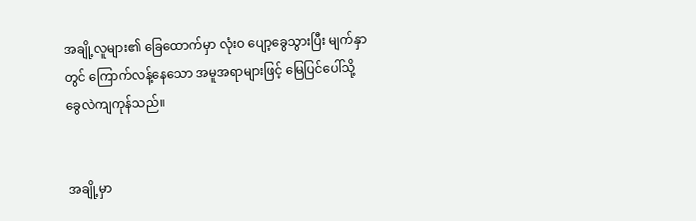အချို့လူများ၏ ခြေထောက်မှာ လုံးဝ ပျော့ခွေသွားပြီး မျက်နှာတွင် ကြောက်လန့်နေသော အမူအရာများဖြင့် မြေပြင်ပေါ်သို့ ခွေလဲကျကုန်သည်။


အချို့မှာ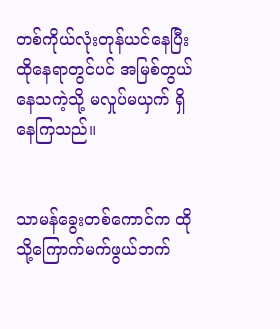တစ်ကိုယ်လုံးတုန်ယင်နေပြီး ထိုနေရာတွင်ပင် အမြစ်တွယ်နေသကဲ့သို့ မလှုပ်မယှက် ရှိနေကြသည်။


သာမန်ခွေးတစ်ကောင်က ထိုသို့ကြောက်မက်ဖွယ်ဘက်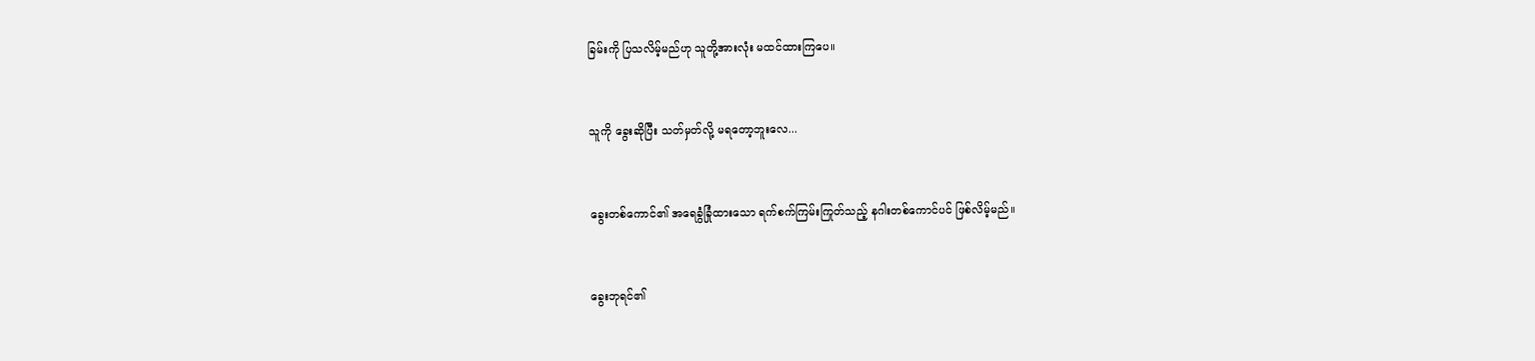ခြမ်းကို ပြသလိမ့်မည်ဟု သူတို့အားလုံး မထင်ထားကြပေ။


သူကို ခွေးဆိုပြီး သတ်မှတ်လို့ မရတော့ဘူးလေ...


ခွေးတစ်ကောင်၏ အရေခွံခြုံထားသော ရက်စက်ကြမ်းကြုတ်သည့် နဂါးတစ်ကောင်ပင် ဖြစ်လိမ့်မည်။


ခွေးဘုရင်၏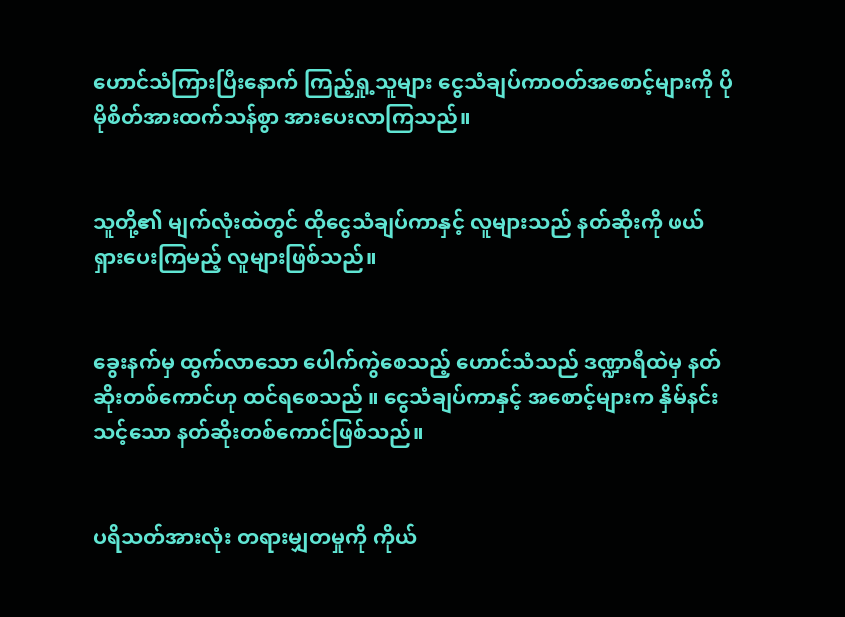ဟောင်သံကြားပြီးနောက် ကြည့်ရှု့သူများ ငွေသံချပ်ကာဝတ်အစောင့်များကို ပိုမိုစိတ်အားထက်သန်စွာ အားပေးလာကြသည်။


သူတို့၏ မျက်လုံးထဲတွင် ထိုငွေသံချပ်ကာနှင့် လူများသည် နတ်ဆိုးကို ဖယ်ရှား‌ပေးကြမည့် လူများဖြစ်သည်။


ခွေးနက်မှ ထွက်လာသော ပေါက်ကွဲစေသည့် ဟောင်သံသည် ဒဏ္ဍာရီထဲမှ နတ်ဆိုးတစ်ကောင်ဟု ထင်ရစေသည် ။ ငွေသံချပ်ကာနှင့် အစောင့်များက နှိမ်နင်းသင့်သော နတ်ဆိုးတစ်ကောင်ဖြစ်သည်။


ပရိသတ်အားလုံး တရားမျှတမှုကို ကိုယ်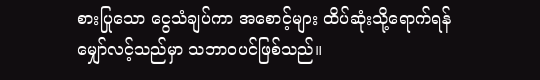စားပြုသော ငွေသံချပ်ကာ အစောင့်များ ထိပ်ဆုံးသို့ရောက်ရန် မျှော်လင့်သည်မှာ သဘာဝပင်ဖြစ်သည်။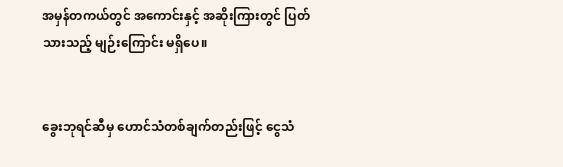အမှန်တကယ်တွင် အကောင်းနှင့် အဆိုးကြားတွင် ပြတ်သားသည့် မျဉ်းကြောင်း မရှိပေ။


ခွေးဘုရင်ဆီမှ ဟောင်သံတစ်ချက်တည်းဖြင့် ငွေသံ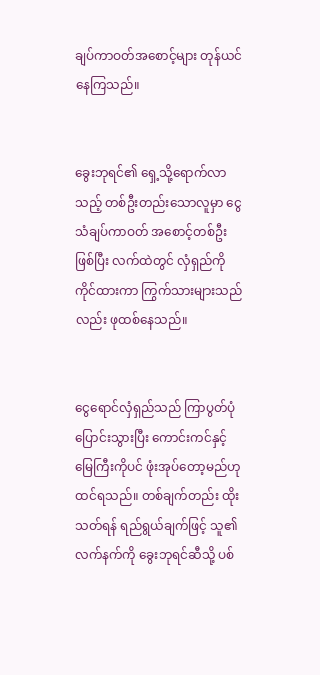ချပ်ကာဝတ်အစောင့်များ တုန်ယင်နေကြသည်။


ခွေးဘုရင်၏ ရှေ့သို့ရောက်လာသည့် တစ်ဦးတည်းသောလူမှာ ငွေသံချပ်ကာဝတ် အစောင့်တစ်ဦးဖြစ်ပြီး လက်ထဲတွင် လှံရှည်ကို ကိုင်ထားကာ ကြွက်သားများသည်လည်း ဖုထစ်နေသည်။


ငွေရောင်လှံရှည်သည် ကြာပွတ်ပုံပြောင်းသွားပြီး ကောင်းကင်နှင့် မြေကြီးကိုပင် ဖုံးအုပ်တော့မည်ဟု ထင်ရသည်။ တစ်ချက်တည်း ထိုးသတ်ရန် ရည်ရွယ်ချက်ဖြင့် သူ၏လက်နက်ကို ခွေးဘုရင်ဆီသို့ ပစ်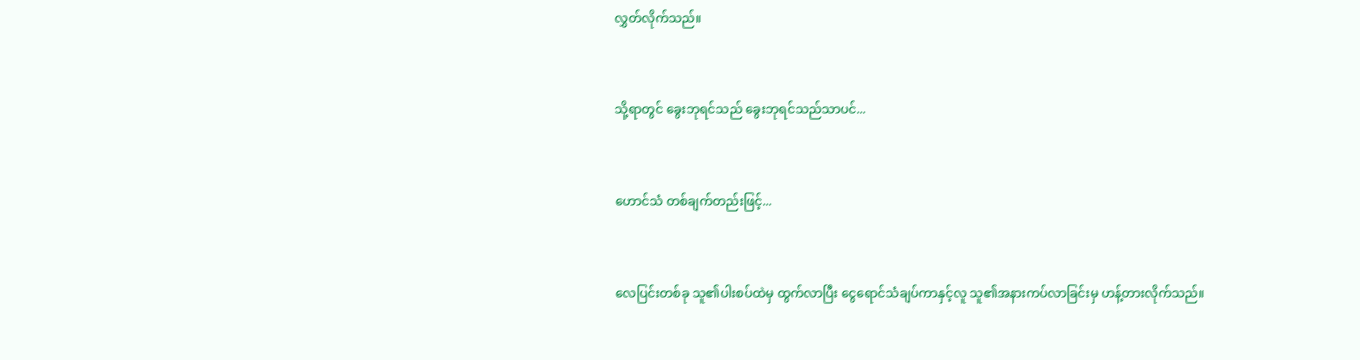လွှတ်လိုက်သည်။


သို့ရာတွင် ခွေးဘုရင်သည် ခွေးဘုရင်သည်သာပင်...


ဟောင်သံ တစ်ချက်တည်းဖြင့်...


လေပြင်းတစ်ခု သူ၏ပါးစပ်ထဲမှ ထွက်လာပြီး ငွေရောင်သံချပ်ကာနှင့်လူ သူ၏အနားကပ်လာခြင်းမှ ဟန့်တားလိုက်သည်။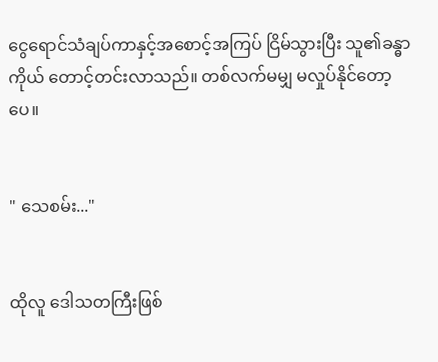ငွေရောင်သံချပ်ကာနှင့်အစောင့်အကြပ် ငြိမ်သွားပြီး သူ၏ခန္ဓာကိုယ် တောင့်တင်းလာသည်။ တစ်လက်မမျှ မလှုပ်နိုင်တော့ပေ။


" သေ‌စမ်း..."


ထိုလူ ဒေါသတကြီးဖြစ်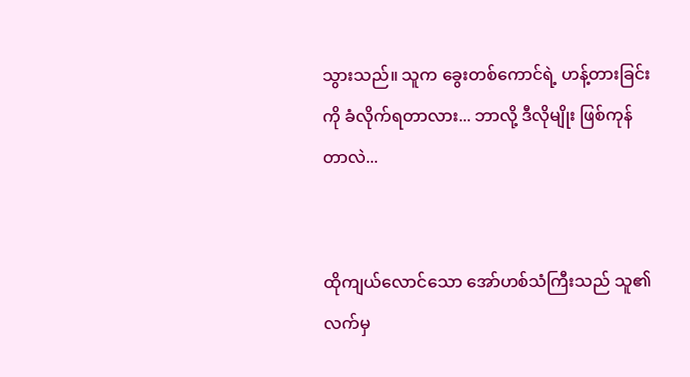သွားသည်။ သူက ခွေးတစ်ကောင်ရဲ့ ဟန့်တားခြင်းကို ခံလိုက်ရတာလား... ဘာလို့ ဒီလိုမျိုး ဖြစ်ကုန်တာလဲ...


ထိုကျယ်လောင်သော အော်ဟစ်သံကြီးသည် သူ၏လက်မှ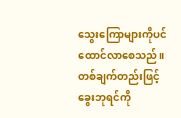သွေးကြောများကိုပင် ထောင်လာစေသည်။ တစ်ချက်တည်းဖြင့် ခွေးဘုရင်ကို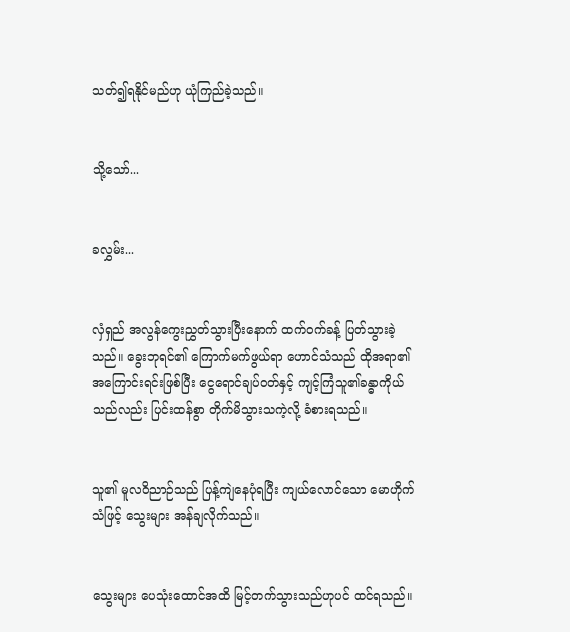သတ်၍ရနိုင်မည်ဟု ယုံကြည်ခဲ့သည်။


သို့သော်...


ခလွှမ်း...


လှံရှည် အလွန်ကွေးညွှတ်သွားပြီးနောက် ထက်ဝက်ခန့် ပြတ်သွားခဲ့သည်။ ခွေးဘုရင်၏ ကြောက်မက်ဖွယ်ရာ ဟောင်သံသည် ထိုအရာ၏ အကြောင်းရင်းဖြစ်ပြီး ငွေရောင်ချပ်ဝတ်နှင့် ကျင့်ကြံသူ၏ခန္ဓာကိုယ်သည်လည်း ပြင်းထန်စွာ တိုက်မိသွားသကဲ့လို့ ခံစားရသည်။


သူ၏ မူလဝိညာဉ်သည် ပြန့်ကျဲနေပုံရပြီး ကျယ်လောင်သော မောဟိုက်သံဖြင့် သွေးများ အန်ချလိုက်သည်။


သွေးများ ပေသုံးထောင်အထိ မြင့်တက်သွားသည်ဟုပင် ထင်ရသည်။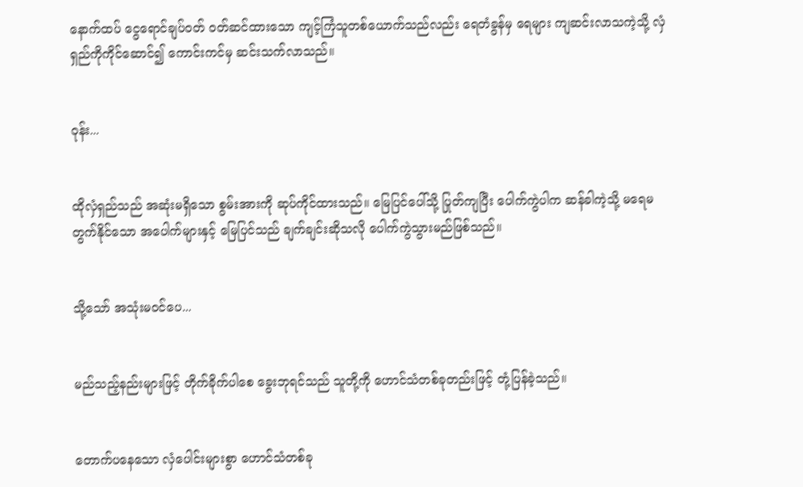နောက်ထပ် ငွေရောင်ချပ်ဝတ် ဝတ်ဆင်ထားသော ကျင့်ကြံသူတစ်ယောက်သည်လည်း ရေတံခွန်မှ ရေများ ကျဆင်းလာသကဲ့သို့ လှံရှည်ကိုကိုင်ဆောင်၍ ကောင်းကင်မှ ဆင်းသက်လာသည်။


ဝုန်း...


ထိုလှံရှည်သည် အဆုံးမရှိသော စွမ်းအားကို ဆုပ်ကိုင်ထားသည်။ မြေပြင်ပေါ်သို့ ပြုတ်ကျပြီး ပေါက်ကွဲပါက ဆန်ခါကဲ့သို့ မရေမတွက်နိုင်သော အပေါက်များနှင့် မြေပြင်သည် ချက်ချင်းဆိုသလို ပေါက်ကွဲသွားမည်ဖြစ်သည်။


သို့သော် အသုံးမဝင်ပေ...


မည်သည့်နည်းများဖြင့် တိုက်ခိုက်ပါစေ ခွေးဘုရင်သည် သူတို့ကို ဟောင်သံတစ်ခုတည်းဖြင့် တုံ့ပြန်ခဲ့သည်။


တောက်ပနေသော လှံပေါင်းများစွာ ဟောင်သံတစ်ခု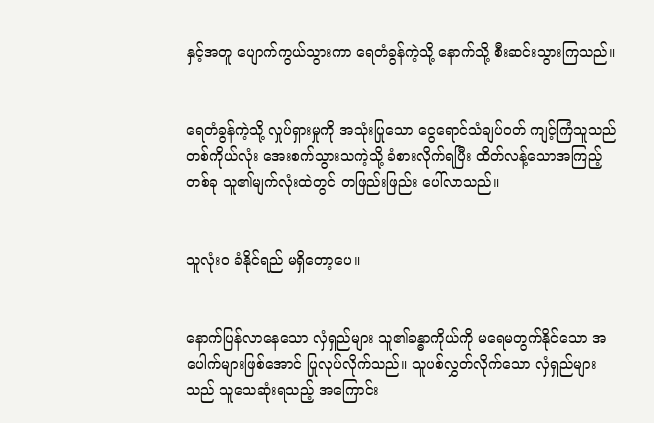နှင့်အတူ ပျောက်ကွယ်သွားကာ ရေတံခွန်ကဲ့သို့ နောက်သို့ စီးဆင်းသွားကြသည်။


ရေတံခွန်ကဲ့သို့ လှုပ်ရှားမှုကို အသုံးပြုသော ငွေရောင်သံချပ်ဝတ် ကျင့်ကြံသူသည် တစ်ကိုယ်လုံး အေးစက်သွားသကဲ့သို့ ခံစားလိုက်ရပြီး ထိတ်လန့်သောအကြည့်တစ်ခု သူ၏မျက်လုံးထဲတွင် တဖြည်းဖြည်း ပေါ်လာသည်။


သူလုံးဝ ခံနိုင်ရည် မရှိတော့ပေ။


နောက်ပြန်လာနေသော လှံရှည်များ သူ၏ခန္ဓာကိုယ်ကို မရေမတွက်နိုင်သော အပေါက်များဖြစ်အောင် ပြုလုပ်လိုက်သည်။ သူပစ်လွှတ်လိုက်သော လှံရှည်များသည် သူသေဆုံးရသည့် အကြောင်း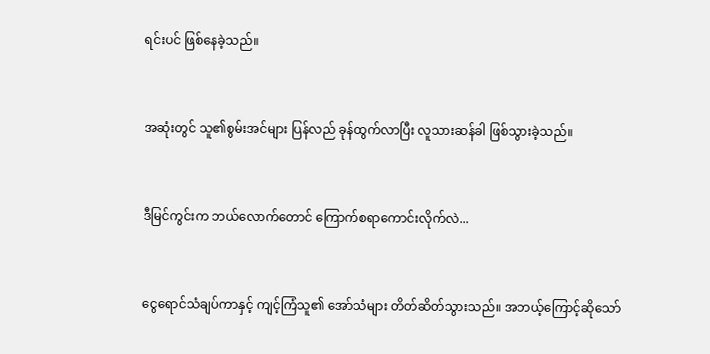ရင်းပင် ဖြစ်နေခဲ့သည်။


အဆုံးတွင် သူ၏စွမ်းအင်များ ပြန်လည် ခုန်ထွက်လာပြီး လူသားဆန်ခါ ဖြစ်သွားခဲ့သည်။


ဒီမြင်ကွင်းက ဘယ်လောက်တောင် ကြောက်စရာကောင်းလိုက်လဲ...


ငွေရောင်သံချပ်ကာနှင့် ကျင့်ကြံသူ၏ အော်သံများ တိတ်ဆိတ်သွားသည်။ အဘယ့်ကြောင့်ဆိုသော်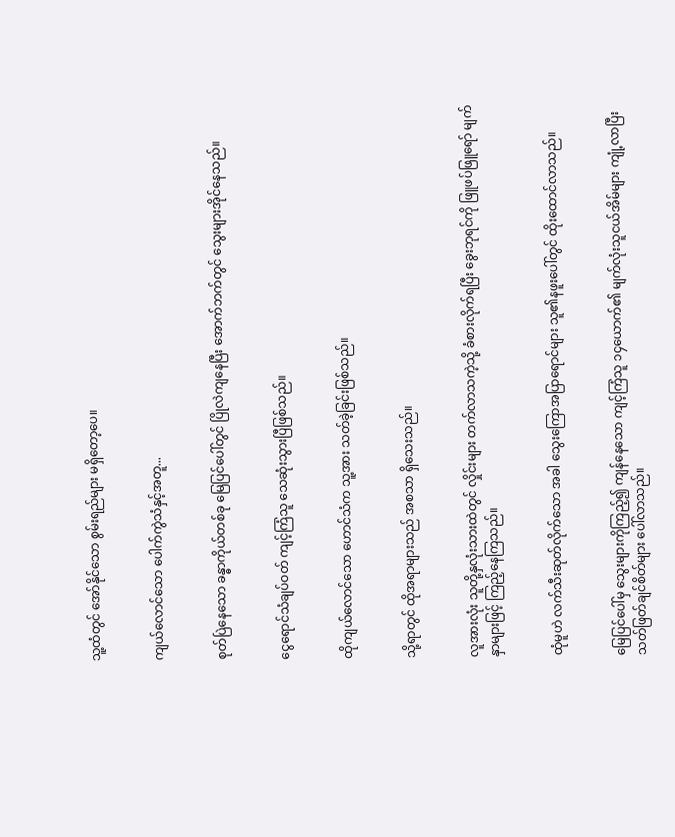သူ့ထံတွင် အော်နိုင်သော စွမ်းရည်များ မရှိတော့ပေ။


ကျယ်လောင်သော ပေါက်ကွဲသံနှင့်အတူ...


စုတ်ပြဲနေသော ခန္ဓာကိုယ်တစ်ခု မြေပြင်ပေါ်တွင် ပြိုလဲကျနေပြီး အောက်ဘက်တွင် သွေးများအိုင်နေသည်။


ငွေရောင်သံချပ်ဝတ် ကျင့်ကြံသူ သေဆုံးသွားပြီဖြစ်သည်။


ထိုကျယ်လောင်သော ဟောင်သံက သူ့အား သတ်ခဲ့ခြင်းဖြစ်သည်။


သို့ရာတွင် ထိုအရာများသည် အစသာ ရှိ‌သေးသည်။


လူအားလုံး သူတို့နှလုံးသားထဲတွင် လှိုင်းများ တက်လာသကဲ့သို့ ခံစားလိုက်ရပြီး ခွေးဘုရင်ကို ဖြူဖပ်ဖြူရော် မျက်နှာများဖြင့် ကြည့်နေကြသည်။


ထုံမူဟဲ လက်သီးဆုတ်လိုက်သော အခါ သွေးကြောအပြာရောင်များ သူ၏နဖူးပေါ်တွင် ထိုးထောင်လာသည်။


မြေပြင်ပေါ်မှ သွေးများကိုကြည့်၍ ကျန်နေသော ကျင့်ကြံသူ ၁၄ယောက်၏ မျက်လုံးသူငယ်အိမ်များ ကျုံ့လာပြီး သတ်ဖြတ်ချင်စိတ်များ ပေါ်လာသည်။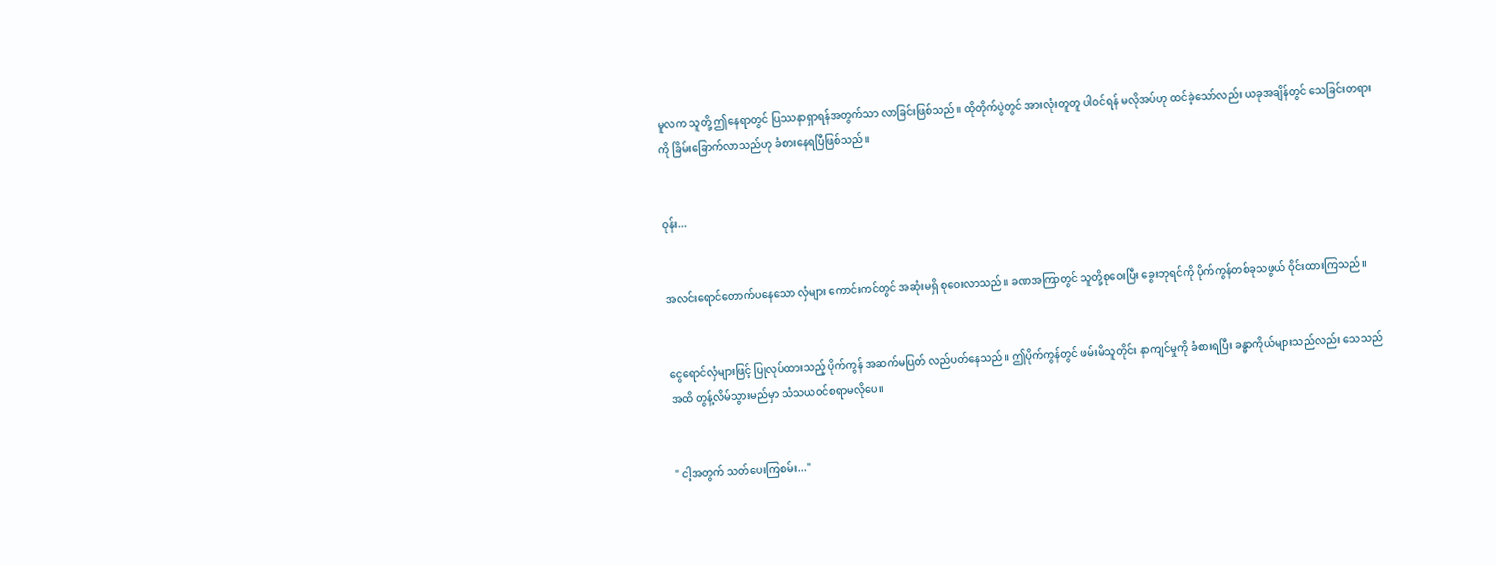မူလက သူတို့ ဤနေရာတွင် ပြဿနာရှာရန်အတွက်သာ လာခြင်းဖြစ်သည်။ ထိုတိုက်ပွဲတွင် အားလုံးတူတူ ပါဝင်ရန် မလိုအပ်ဟု ထင်ခဲ့သော်လည်း ယခုအချိန်တွင် သေခြင်းတရားကို ခြိမ်းခြောက်လာသည်ဟု ခံစားနေရပြီဖြစ်သည်။


ဝုန်း...


အလင်းရောင်တောက်ပနေသော လှံများ ကောင်းကင်တွင် အဆုံးမရှိ စုဝေးလာသည်။ ခဏအကြာတွင် သူတို့စုဝေးပြီး ခွေးဘုရင်ကို ပိုက်ကွန်တစ်ခုသဖွယ် ဝိုင်းထားကြသည်။


ငွေရောင်လှံများဖြင့် ပြုလုပ်ထားသည့် ပိုက်ကွန် အဆက်မပြတ် လည်ပတ်နေသည်။ ဤပိုက်ကွန်တွင် ဖမ်းမိသူတိုင်း နာကျင်မှုကို ခံစားရပြီး ခန္ဓာကိုယ်များသည်လည်း သေသည်အထိ တွန့်လိမ်သွားမည်မှာ သံသယဝင်စရာမလိုပေ။


" ငါ့အတွက် သတ်ပေးကြစမ်း..."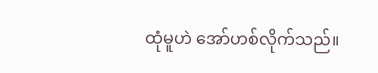ထုံမူဟဲ အော်ဟစ်လိုက်သည်။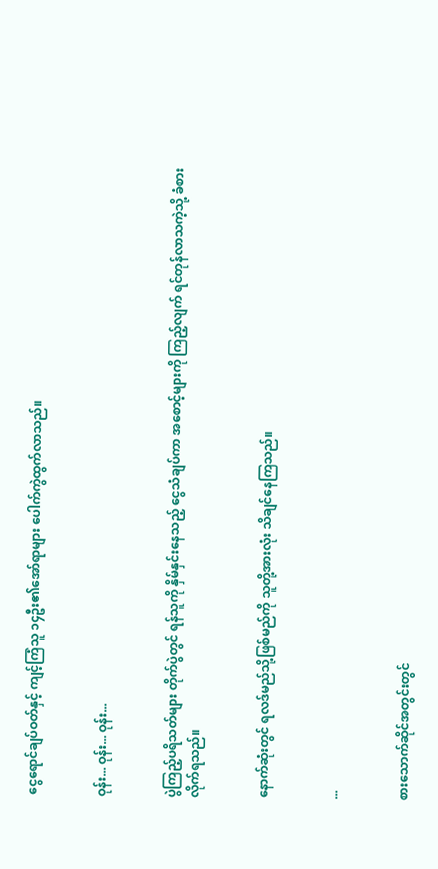ငွေရောင်ချပ်ဝတ်နှင့် ကျင့်ကြံသူ ၁၄ဦး၏အော်ရာများ ပေါက်ကွဲထွက်လာသည်။


ဝုန်း... ဝုန်း... ဝုန်း...


ပွဲကြည့်ပရိသတ်များ တိုက်ပွဲတွင် ရန်သူကို နှိမ်နှင်းနေသည့် ငွေသံချပ်ကာ အစောင့်များကို ကြည့်လျက် ရင်တုန်လာသကဲ့သို့ ခံစားလိုက်ရသည်။


နောက်ဆုံးတွင် ရလဒ်မည်သို့ဖြစ်မည်ကို သူတို့အားလုံး သိချင်နေကြသည်။


...


စားသောက်ဆိုင်အတွင်းတွင်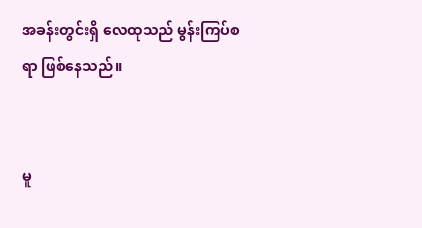အခန်းတွင်းရှိ လေထုသည် မွန်းကြပ်စရာ ဖြစ်နေသည်။


မူ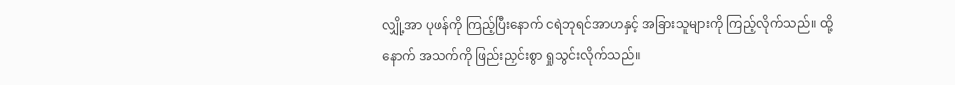လျှို့အာ ပုဖန်ကို ကြည့်ပြီးနောက် ငရဲဘုရင်အာဟနှင့် အခြားသူများကို ကြည့်လိုက်သည်။ ထို့နောက် အသက်ကို ဖြည်းညှင်းစွာ ရှုသွင်းလိုက်သည်။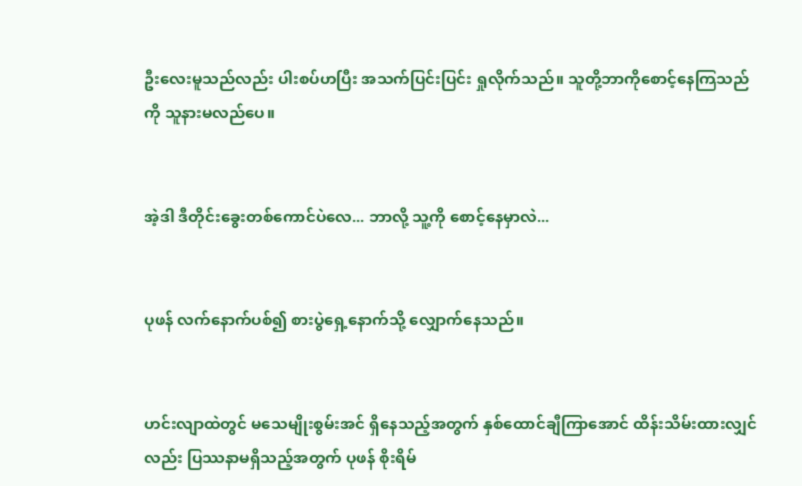ဦးလေးမူသည်လည်း ပါးစပ်ဟပြီး အသက်ပြင်းပြင်း ရှုလိုက်သည်။ သူတို့ဘာကိုစောင့်နေကြသည်ကို သူနားမလည်ပေ။


အဲ့ဒါ ဒီတိုင်းခွေးတစ်ကောင်ပဲလေ... ဘာလို့ သူ့ကို စောင့်နေမှာလဲ...


ပုဖန် လက်နောက်ပစ်၍ စားပွဲရှေ့နောက်သို့ လျှောက်နေသည်။


ဟင်းလျာထဲတွင် မသေမျိုးစွမ်းအင် ရှိနေသည့်အတွက် နှစ်ထောင်ချီကြာအောင် ထိန်းသိမ်းထားလျှင်လည်း ပြဿနာမရှိသည့်အတွက် ပုဖန် စိုးရိမ်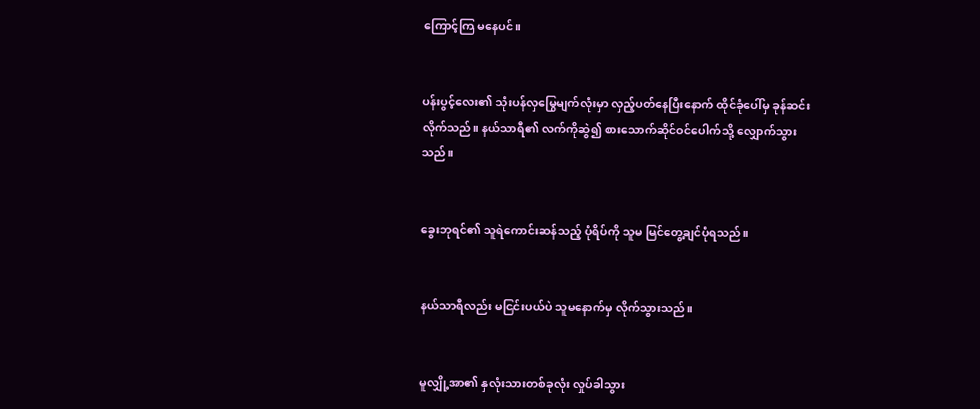ကြောင့်ကြ မနေပင်။


ပန်းပွင့်လေး၏ သုံးပန်လှမြွေမျက်လုံးမှာ လှည့်ပတ်နေပြီးနောက် ထိုင်ခုံပေါ်မှ ခုန်ဆင်းလိုက်သည်။ နယ်သာရီ၏ လက်ကိုဆွဲ၍ စားသောက်ဆိုင်ဝင်ပေါက်သို့ လျှောက်သွားသည်။


ခွေးဘုရင်၏ သူရဲ‌ကောင်းဆန်သည့် ပုံရိပ်ကို သူမ မြင်တွေ့ချင်ပုံရသည်။


နယ်သာရီလည်း မငြင်းပယ်ပဲ သူမနောက်မှ လိုက်သွားသည်။


မူလျှို့အာ၏ နှလုံးသားတစ်ခုလုံး လှုပ်ခါသွား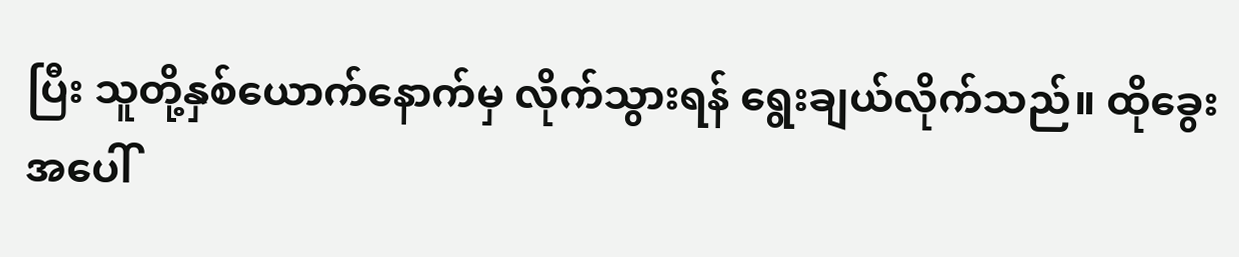ပြီး သူတို့နှစ်ယောက်နောက်မှ လိုက်သွားရန် ရွေးချယ်လိုက်သည်။ ထိုခွေးအပေါ်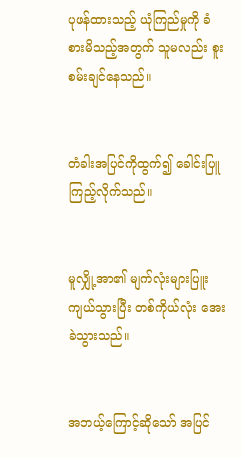ပုဖန်ထားသည့် ယုံကြည်မှုကို ခံစားမိသည့်အတွက် သူမလည်း စူးစမ်းချင်နေသည်။


တံခါးအပြင်ကိုထွက်၍ ခေါင်းပြူကြည့်လိုက်သည်။


မူလျှို့အာ၏ မျက်လုံးများပြူးကျယ်သွားပြီး တစ်ကိုယ်လုံး အေးခဲသွားသည်။


အဘယ့်ကြောင့်ဆိုသော် အပြင်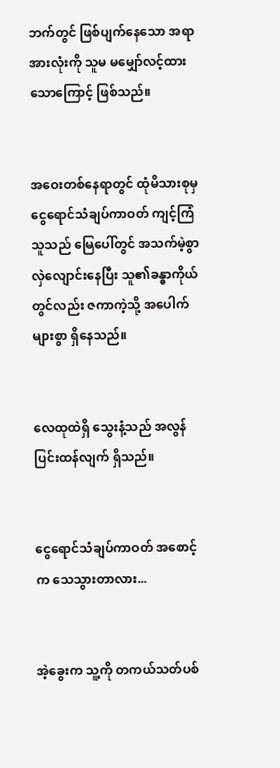ဘက်တွင် ဖြစ်ပျက်နေသော အရာအားလုံးကို သူမ မမျှော်လင့်ထားသောကြောင့် ဖြစ်သည်။


အဝေးတစ်နေရာတွင် ထုံမိသားစုမှ ငွေရောင်သံချပ်ကာဝတ် ကျင့်ကြံသူသည် မြေပေါ်တွင် အသက်မဲ့စွာ လှဲလျောင်းနေပြီး သူ၏ခန္ဓာကိုယ်တွင်လည်း ဇကာကဲ့သို့ အပေါက်များစွာ ရှိနေသည်။


လေထုထဲရှိ သွေးနံ့သည် အလွန်ပြင်းထန်လျက် ရှိသည်။


ငွေရောင်သံချပ်ကာဝတ် အစောင့်က သေသွားတာလား...


အဲ့ခွေးက သူ့ကို တကယ်သတ်ပစ်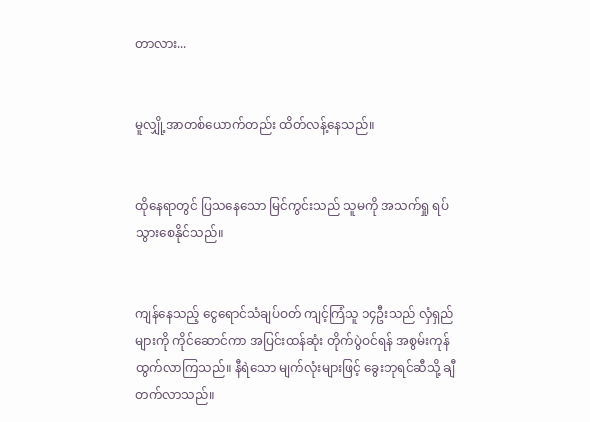တာလား...


မူလျှို့အာတစ်ယောက်တည်း ထိတ်လန့်နေသည်။


ထိုနေရာတွင် ပြသနေသော မြင်ကွင်းသည် သူမကို အသက်ရှု ရပ်သွားစေနိုင်သည်။


ကျန်နေသည့် ငွေရောင်သံချပ်ဝတ် ကျင့်ကြံသူ ၁၄ဦးသည် လှံရှည်များကို ကိုင်ဆောင်ကာ အပြင်းထန်ဆုံး တိုက်ပွဲဝင်ရန် အစွမ်းကုန် ထွက်လာကြသည်။ နီရဲသော မျက်လုံးများဖြင့် ခွေးဘုရင်ဆီသို့ ချီတက်လာသည်။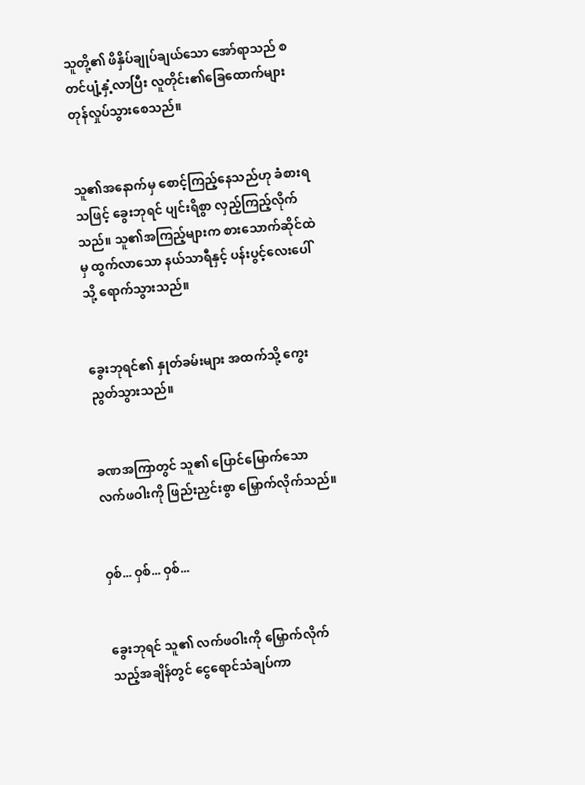သူတို့၏ ဖိနှိပ်ချုပ်ချယ်သော အော်ရာသည် စတင်ပျံ့နှံ့လာပြီး လူတိုင်း၏ခြေထောက်များ တုန်လှုပ်သွားစေသည်။


သူ၏အနောက်မှ စောင့်ကြည့်နေသည်ဟု ခံစားရသဖြင့် ခွေးဘုရင် ပျင်းရိစွာ လှည့်ကြည့်လိုက်သည်။ သူ၏အကြည့်များက စားသောက်ဆိုင်ထဲမှ ထွက်လာသော နယ်သာရီနှင့် ပန်းပွင့်လေးပေါ်သို့ ရောက်သွားသည်။


ခွေးဘုရင်၏ နှုတ်ခမ်းများ အထက်သို့ ကွေးညွတ်သွားသည်။


ခဏအကြာတွင် သူ၏ ပြောင်မြောက်သော လက်ဖဝါးကို ဖြည်းညှင်းစွာ မြှောက်လိုက်သည်။


ဝှစ်... ဝှစ်... ဝှစ်...


ခွေးဘုရင် သူ၏ လက်ဖဝါးကို မြှောက်လိုက်သည့်အချိန်တွင် ငွေရောင်သံချပ်ကာ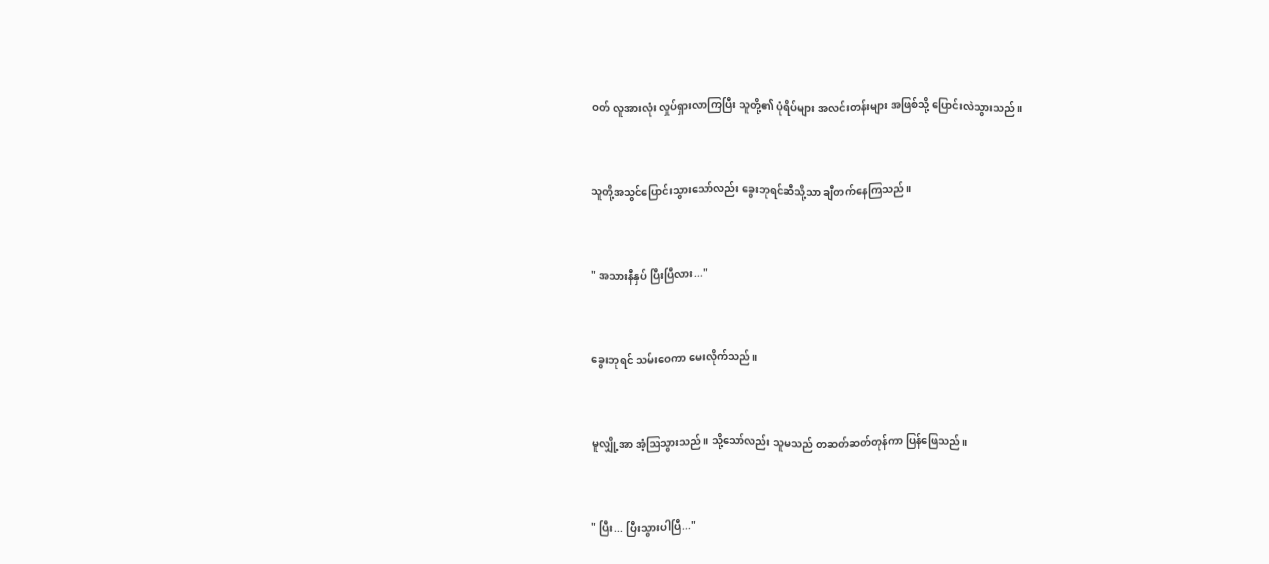ဝတ် လူအားလုံး လှုပ်ရှားလာကြပြီး သူတို့၏ ပုံရိပ်များ အလင်းတန်းများ အဖြစ်သို့ ပြောင်းလဲသွားသည်။


သူတို့အသွင်ပြောင်းသွားသော်လည်း ခွေးဘုရင်ဆီသို့သာ ချီတက်နေကြသည်။


" အသားနီနှပ် ပြီးပြီလား..."


ခွေးဘုရင် သမ်းဝေကာ မေးလိုက်သည်။


မူလျှို့အာ အံ့ဩသွားသည်။ သို့သော်လည်း သူမသည် တဆတ်ဆတ်တုန်ကာ ပြန်ဖြေသည်။


" ပြီး... ပြီးသွားပါပြီ..."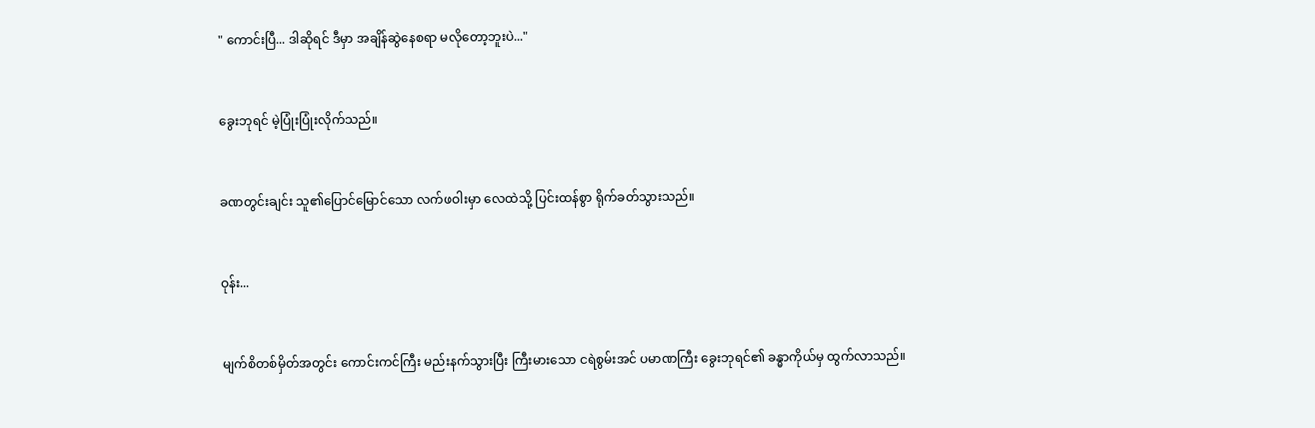" ကောင်းပြီ... ဒါဆိုရင် ဒီမှာ အချိန်ဆွဲနေစရာ မလိုတော့ဘူးပဲ..."


ခွေးဘုရင် မဲ့ပြုံးပြုံးလိုက်သည်။


ခဏတွင်းချင်း သူ၏ပြောင်မြောင်သော လက်ဖဝါးမှာ လေထဲသို့ ပြင်းထန်စွာ ရိုက်ခတ်သွားသည်။


ဝုန်း...


မျက်စိတစ်မှိတ်အတွင်း ကောင်းကင်ကြီး မည်းနက်သွားပြီး ကြီးမားသော ငရဲစွမ်းအင် ပမာဏကြီး ခွေးဘုရင်၏ ခန္ဓာကိုယ်မှ ထွက်လာသည်။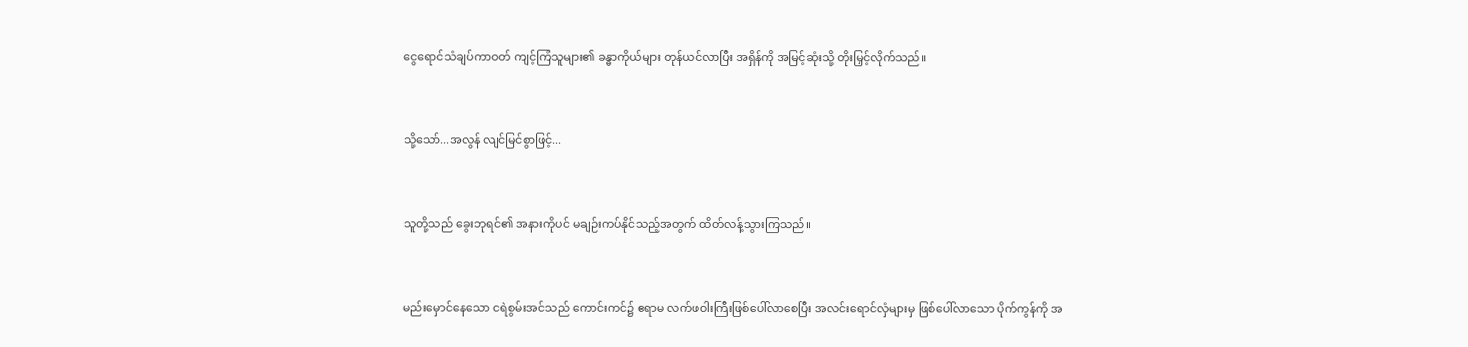ငွေရောင်သံချပ်ကာဝတ် ကျင့်ကြံသူများ၏ ခန္ဓာကိုယ်များ တုန်ယင်လာပြီး အရှိန်ကို အမြင့်ဆုံးသို့ တိုးမြှင့်လိုက်သည်။


သို့သော်...အလွန် လျင်မြင်စွာဖြင့်...


သူတို့သည် ခွေးဘုရင်၏ အနားကိုပင် မချဉ်းကပ်နိုင်သည့်အတွက် ထိတ်လန့်သွားကြသည်။


မည်းမှောင်နေသော ငရဲစွမ်းအင်သည် ကောင်းကင်၌ ဧရာမ လက်ဖဝါးကြီးဖြစ်ပေါ်လာစေပြီး အလင်းရောင်လှံများမှ ဖြစ်ပေါ်လာသော ပိုက်ကွန်ကို အ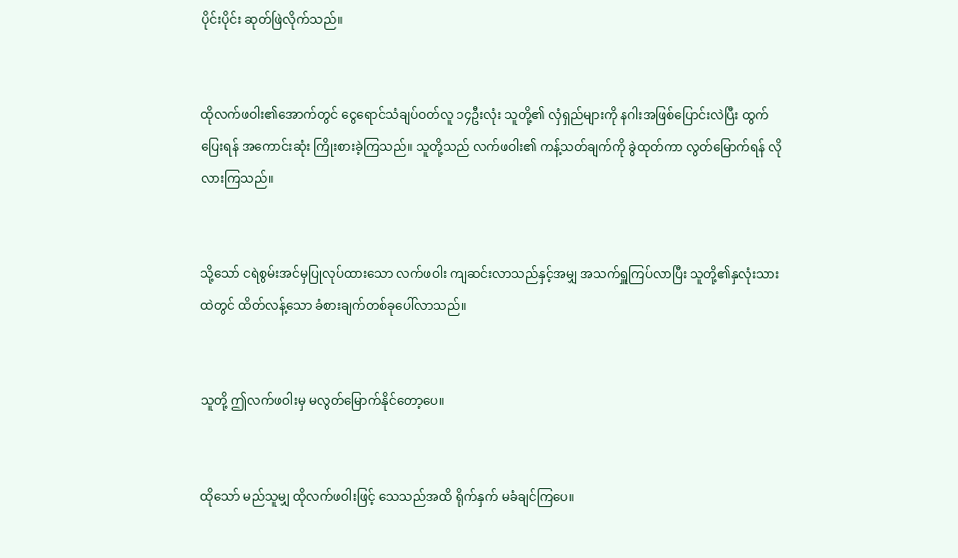ပိုင်းပိုင်း ဆုတ်ဖြဲလိုက်သည်။


ထိုလက်ဖဝါး၏အောက်တွင် ငွေရောင်သံချပ်ဝတ်လူ ၁၄ဦးလုံး သူတို့၏ လှံရှည်များကို နဂါးအဖြစ်ပြောင်းလဲပြီး ထွက်ပြေးရန် အကောင်းဆုံး ကြိုးစားခဲ့ကြသည်။ သူတို့သည် လက်ဖဝါး၏ ကန့်သတ်ချက်ကို ခွဲထုတ်ကာ လွတ်မြောက်ရန် လိုလားကြသည်။


သို့သော် ငရဲစွမ်းအင်မှပြုလုပ်ထားသော လက်ဖဝါး ကျဆင်းလာသည်နှင့်အမျှ အသက်ရှူကြပ်လာပြီး သူတို့၏နှလုံးသားထဲတွင် ထိတ်လန့်သော ခံစားချက်တစ်ခုပေါ်လာသည်။


သူတို့ ဤလက်ဖဝါးမှ မလွတ်မြောက်နိုင်တော့ပေ။


ထိုသော် မည်သူမျှ ထိုလက်ဖဝါးဖြင့် သေသည်အထိ ရိုက်နှက် မခံချင်ကြပေ။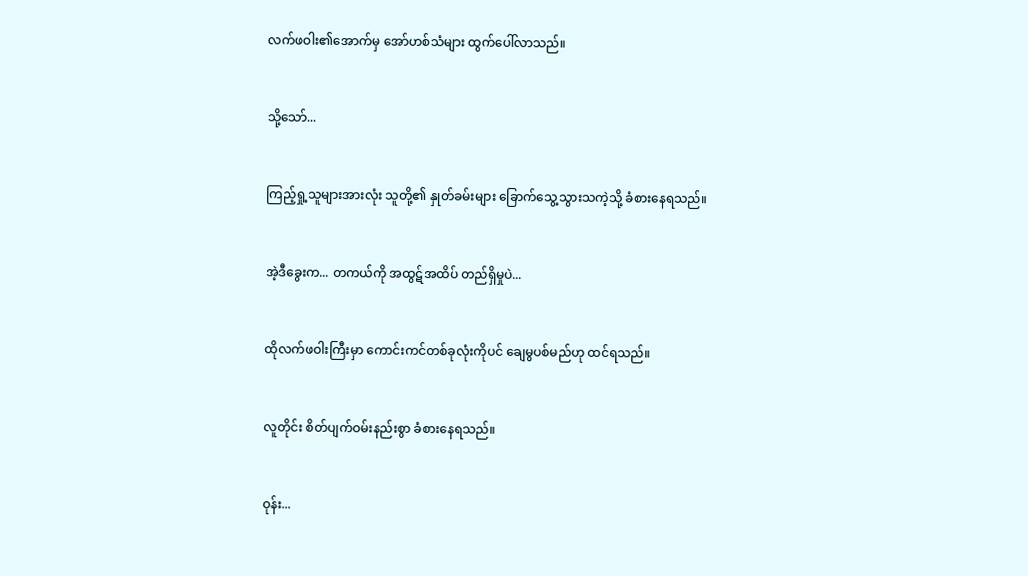လက်ဖဝါး၏အောက်မှ အော်ဟစ်သံများ ထွက်ပေါ်လာသည်။


သို့သော်...


ကြည့်ရှု့သူများအားလုံး သူတို့၏ နှုတ်ခမ်းများ ခြောက်သွေ့သွားသကဲ့သို့ ခံစားနေရသည်။


အဲ့ဒီခွေးက... တကယ်ကို အထွဋ်အထိပ် တည်ရှိမှုပဲ...


ထိုလက်ဖဝါးကြီးမှာ ကောင်းကင်တစ်ခုလုံးကိုပင် ချေမွပစ်မည်ဟု ထင်ရသည်။


လူတိုင်း စိတ်ပျက်ဝမ်းနည်းစွာ ခံစားနေရသည်။


ဝုန်း...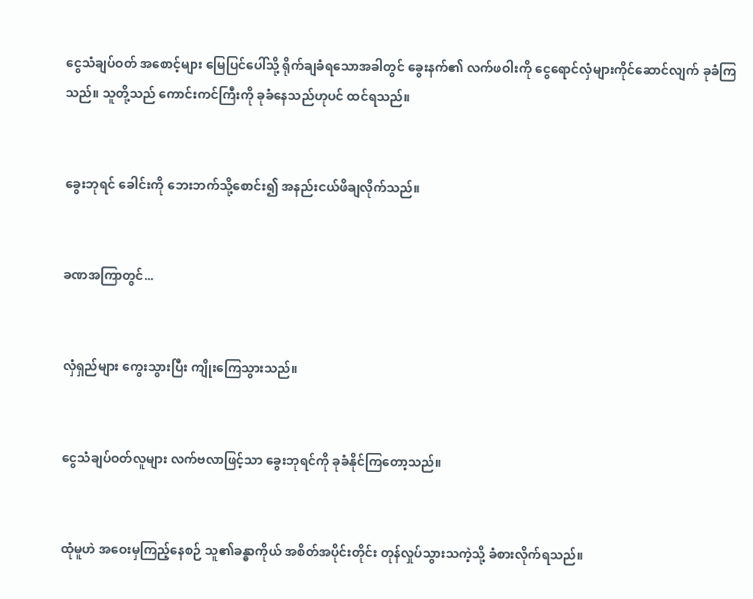ငွေသံချပ်ဝတ် အစောင့်များ မြေပြင်ပေါ်သို့ ရိုက်ချခံရသောအခါတွင် ခွေးနက်၏ လက်ဖဝါးကို ငွေရောင်လှံများကိုင်ဆောင်လျက် ခုခံကြသည်။ သူတို့သည် ကောင်းကင်ကြီးကို ခုခံနေသည်ဟုပင် ထင်ရသည်။


ခွေးဘုရင် ခေါင်းကို ဘေးဘက်သို့စောင်း၍ အနည်းငယ်ဖိချလိုက်သည်။


ခဏအကြာတွင်...


လှံရှည်များ ကွေးသွားပြီး ကျိုးကြေသွားသည်။


ငွေသံချပ်ဝတ်လူများ လက်ဗလာဖြင့်သာ ခွေးဘုရင်ကို ခုခံနိုင်ကြတော့သည်။


ထုံမူဟဲ အဝေးမှကြည့်နေစဉ် သူ၏ခန္ဓာကိုယ် အစိတ်အပိုင်းတိုင်း တုန်လှုပ်သွားသကဲ့သို့ ခံစားလိုက်ရသည်။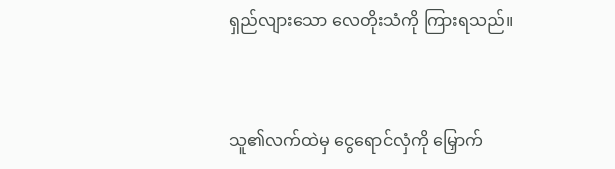ရှည်လျားသော လေတိုးသံကို ကြားရသည်။


သူ၏လက်ထဲမှ ငွေရောင်လှံကို မြှောက်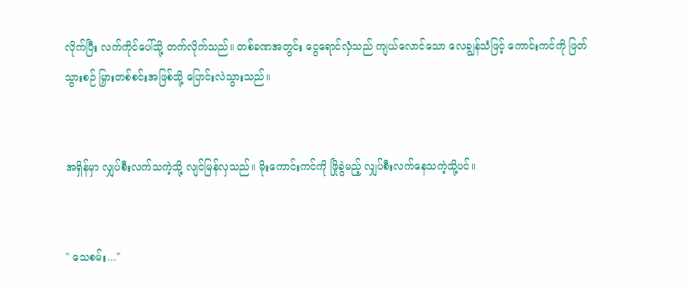လိုက်ပြီး လက်ကိုင်ပေါ်သို့ တက်လိုက်သည်။ တစ်ခဏအတွင်း ငွေရောင်လှံသည် ကျယ်လောင်သော လေချွန်သံဖြင့် ကောင်းကင်ကို ဖြတ်သွားစဉ် မြှားတစ်စင်းအဖြစ်သို့ ပြောင်းလဲသွားသည်။


အရှိန်မှာ လျှပ်စီးလက်သကဲ့သို့ လျင်မြန်လှသည်။ မိုးကောင်းကင်ကို ဖြိုခွဲမည့် လျှပ်စီးလက်နေသကဲ့သို့ပင်။


" သေစမ်း..."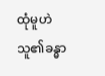ထုံမူဟဲ သူ၏ခန္ဓာ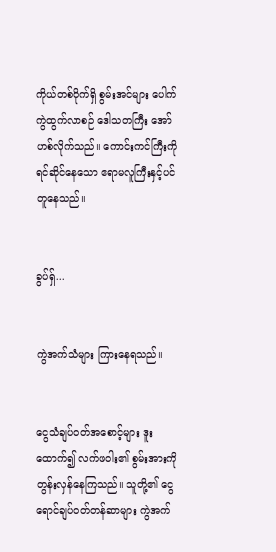ကိုယ်တစ်ဝိုက်ရှိ စွမ်းအင်များ ပေါက်ကွဲထွက်လာစဉ် ဒေါသတကြီး အော်ဟစ်လိုက်သည်။ ကောင်းကင်ကြီးကို ရင်ဆိုင်နေသော ဧရာမလူကြီးနှင့်ပင် တူနေသည်။


ခွပ်ရှ်...


ကွဲအက်သံများ ကြားနေရသည်။


ငွေသံချပ်ဝတ်အစောင့်များ ဒူးထောက်၍ လက်ဖဝါး၏ စွမ်းအားကို တွန်းလှန်နေကြသည်။ သူတို့၏ ငွေရောင်ချပ်ဝတ်တန်ဆာများ ကွဲအက်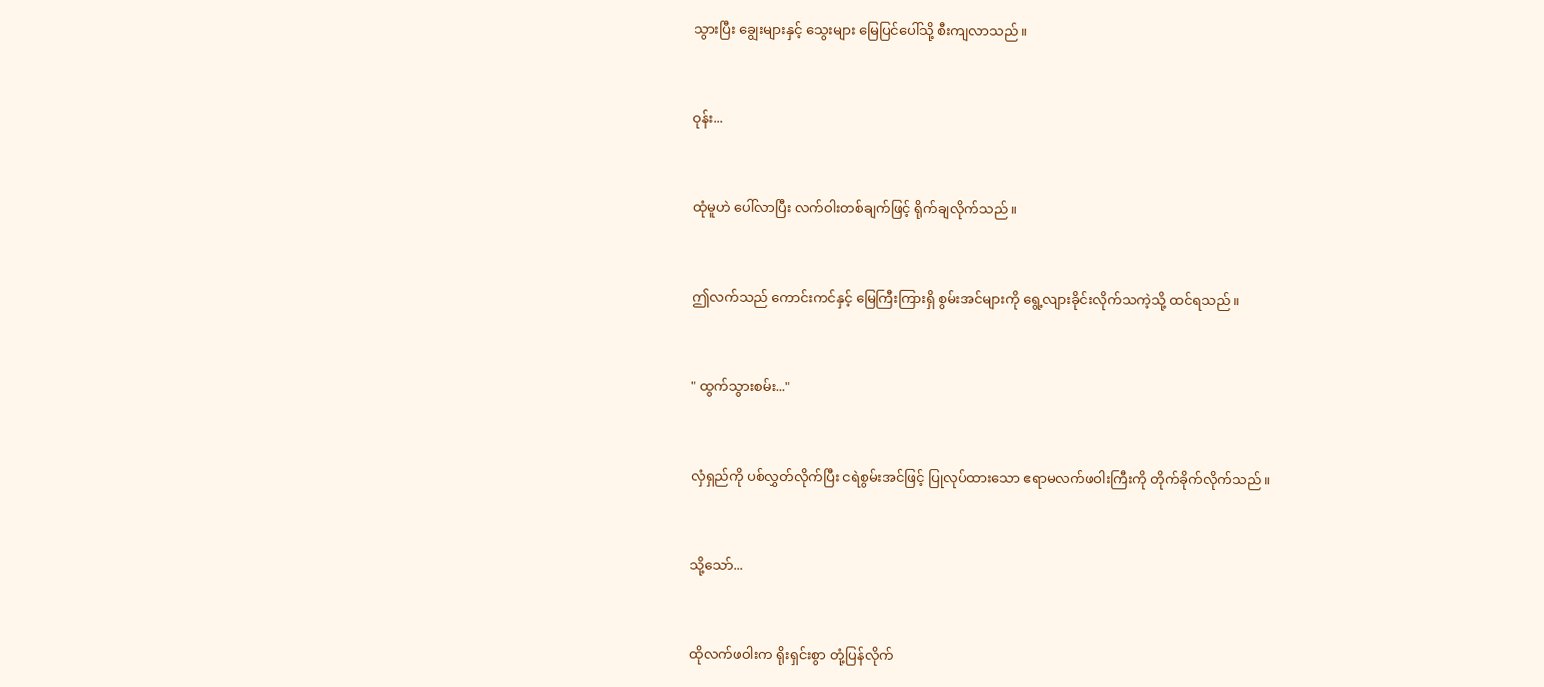သွားပြီး ချွေးများနှင့် သွေးများ မြေပြင်ပေါ်သို့ စီးကျလာသည်။


ဝုန်း...


ထုံမူဟဲ ပေါ်လာပြီး လက်ဝါးတစ်ချက်ဖြင့် ရိုက်ချလိုက်သည်။


ဤလက်သည် ကောင်းကင်နှင့် မြေကြီးကြားရှိ စွမ်းအင်များကို ရွေ့လျားခိုင်းလိုက်သကဲ့သို့ ထင်ရသည်။


" ထွက်သွားစမ်း..."


လှံရှည်ကို ပစ်လွှတ်လိုက်ပြီး ငရဲစွမ်းအင်ဖြင့် ပြုလုပ်‌ထားသော ဧရာမလက်ဖဝါးကြီးကို တိုက်ခိုက်လိုက်သည်။


သို့သော်...


ထိုလက်ဖဝါးက ရိုးရှင်းစွာ တုံ့ပြန်လိုက်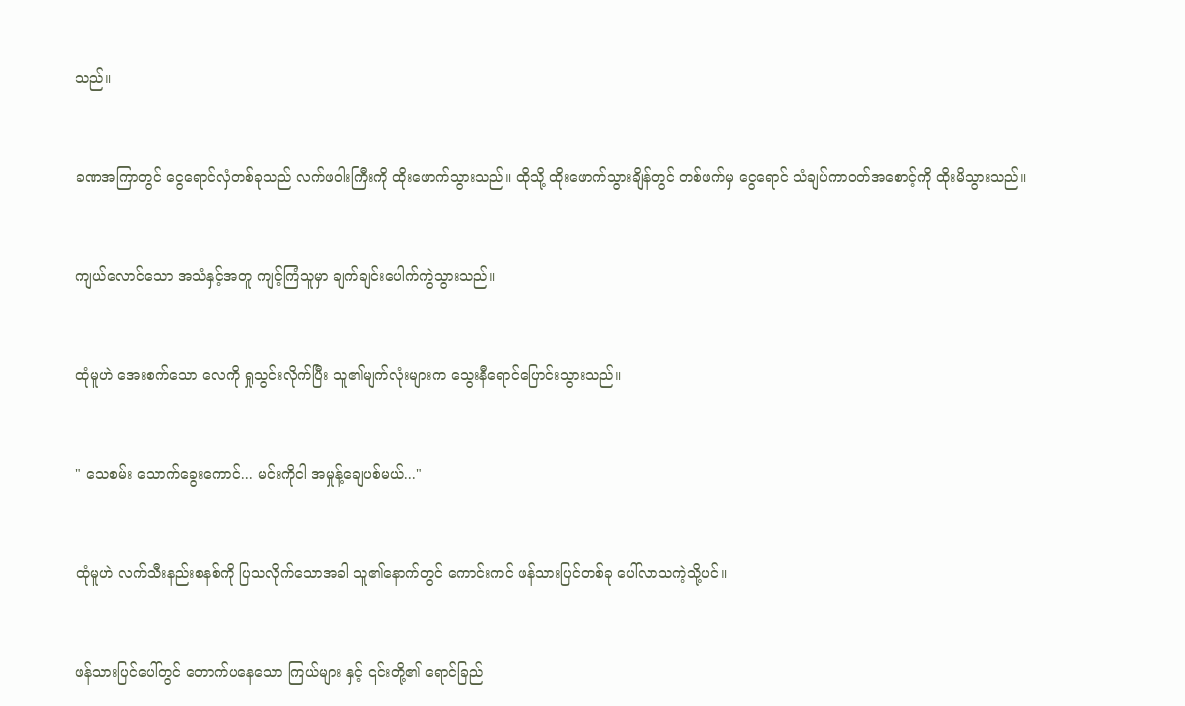သည်။


ခဏအကြာတွင် ငွေရောင်လှံတစ်ခုသည် လက်ဖဝါးကြီးကို ထိုးဖောက်သွားသည်။ ထိုသို့ ထိုးဖောက်သွားချိန်တွင် တစ်ဖက်မှ ငွေရောင် သံချပ်ကာဝတ်အစောင့်ကို ထိုးမိသွားသည်။


ကျယ်လောင်သော အသံနှင့်အတူ ကျင့်ကြံသူမှာ ချက်ချင်းပေါက်ကွဲသွားသည်။


ထုံမူဟဲ အေးစက်သော လေကို ရှုသွင်းလိုက်ပြီး သူ၏မျက်လုံးများက သွေးနီရောင်ပြောင်းသွားသည်။


" သေစမ်း သောက်ခွေးကောင်... မင်းကိုငါ အမှုန့်ချေပစ်မယ်..."


ထုံမူဟဲ လက်သီးနည်းစနစ်ကို ပြသလိုက်သောအခါ သူ၏နောက်တွင် ကောင်းကင် ဖန်သားပြင်တစ်ခု ပေါ်လာသကဲ့သို့ပင်။


ဖန်သားပြင်ပေါ်တွင် တောက်ပနေသော ကြယ်များ နှင့် ၎င်းတို့၏ ရောင်ခြည်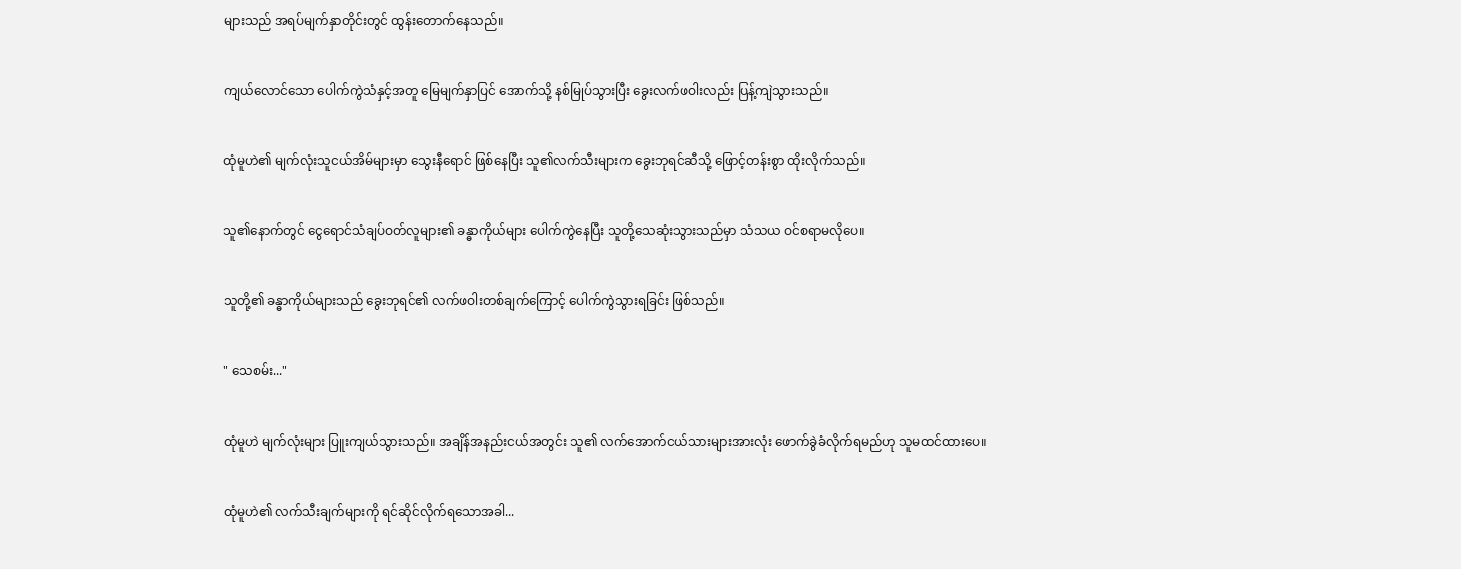များသည် အရပ်မျက်နှာတိုင်းတွင် ထွန်းတောက်နေသည်။


ကျယ်လောင်သော ပေါက်ကွဲသံနှင့်အတူ မြေမျက်နှာပြင် အောက်သို့ နစ်မြုပ်သွားပြီး ခွေးလက်ဖဝါးလည်း ပြန့်ကျဲသွားသည်။


ထုံမူဟဲ၏ မျက်လုံးသူငယ်အိမ်များမှာ သွေးနီရောင် ဖြစ်နေပြီး သူ၏လက်သီးများက ခွေးဘုရင်ဆီသို့ ဖြောင့်တန်းစွာ ထိုးလိုက်သည်။


သူ၏နောက်တွင် ငွေရောင်သံချပ်ဝတ်လူများ၏ ခန္ဓာကိုယ်များ ပေါက်ကွဲနေပြီး သူတို့သေဆုံးသွားသည်မှာ သံသယ ဝင်စရာမလိုပေ။


သူတို့၏ ခန္ဓာကိုယ်များသည် ခွေးဘုရင်၏ လက်ဖဝါးတစ်ချက်ကြောင့် ပေါက်ကွဲသွားရခြင်း ဖြစ်သည်။


" သေစမ်း..."


ထုံမူဟဲ မျက်လုံးများ ပြူးကျယ်သွားသည်။ အချိန်အနည်းငယ်အတွင်း သူ၏ လက်အောက်ငယ်သားများအားလုံး ဖောက်ခွဲခံလိုက်ရမည်ဟု သူမထင်ထားပေ။


ထုံမူဟဲ၏ လက်သီးချက်များကို ရင်ဆိုင်လိုက်ရသောအခါ...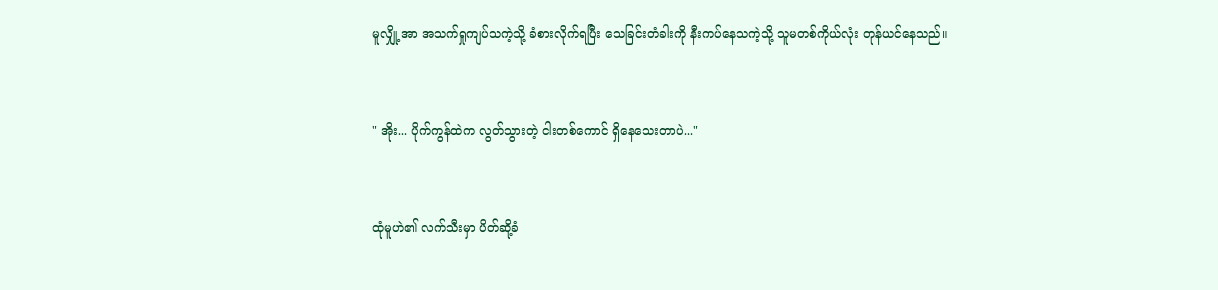မူလျှို့အာ အသက်ရှုကျပ်သကဲ့သို့ ခံစားလိုက်ရပြီး သေခြင်းတံခါးကို နီးကပ်နေသကဲ့သို့ သူမတစ်ကိုယ်လုံး တုန်ယင်နေသည်။


" အိုး... ပိုက်ကွန်ထဲက လွတ်သွားတဲ့ ငါးတစ်ကောင် ရှိနေသေးတာပဲ..."


ထုံမူဟဲ၏ လက်သီးမှာ ပိတ်ဆို့ခံ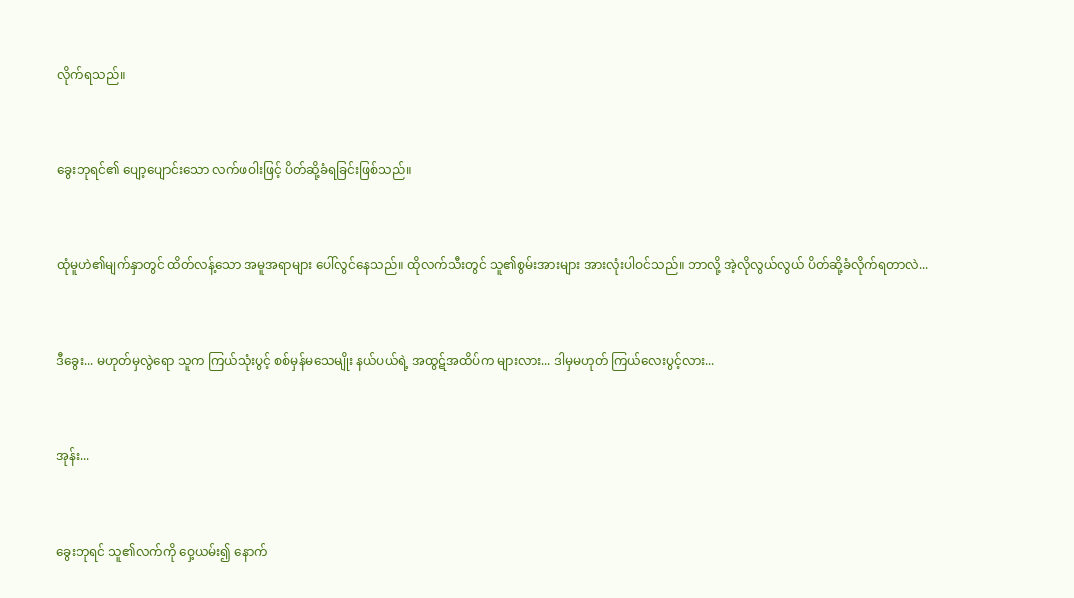လိုက်ရသည်။


ခွေးဘုရင်၏ ပျော့ပျောင်းသော လက်ဖဝါးဖြင့် ပိတ်ဆို့ခံရခြင်းဖြစ်သည်။


ထုံမူဟဲ၏မျက်နှာတွင် ထိတ်လန့်သော အမူအရာများ ပေါ်လွင်နေသည်။ ထိုလက်သီးတွင် သူ၏စွမ်းအားများ အားလုံးပါဝင်သည်။ ဘာလို့ အဲ့လိုလွယ်လွယ် ပိတ်ဆို့ခံလိုက်ရတာလဲ...


ဒီခွေး... မဟုတ်မှလွဲရော သူက ကြယ်သုံးပွင့် စစ်မှန်မသေမျိုး နယ်ပယ်ရဲ့ အထွဋ်အထိပ်က များလား... ဒါမှမဟုတ် ကြယ်လေးပွင့်လား...


အုန်း...


ခွေးဘုရင် သူ၏လက်ကို ဝှေ့ယမ်း၍ နောက်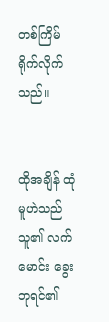တစ်ကြိမ်ရိုက်လိုက်သည်။


ထိုအချိန် ထုံမူဟဲသည် သူ၏ လက်မောင်း ခွေးဘုရင်၏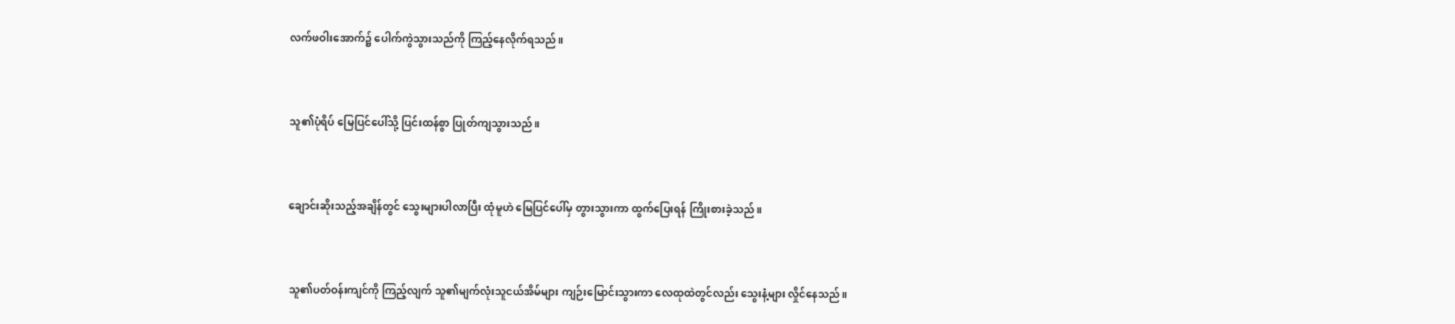လက်ဖဝါးအောက်၌ ပေါက်ကွဲသွားသည်ကို ကြည့်နေလိုက်ရသည်။


သူ၏ပုံရိပ် မြေပြင်ပေါ်သို့ ပြင်းထန်စွာ ပြုတ်ကျသွားသည်။


ချောင်းဆိုးသည့်အချိန်တွင် သွေးများပါလာပြီး ထုံမူဟဲ မြေပြင်ပေါ်မှ တွားသွားကာ ထွက်ပြေးရန် ကြိုးစားခဲ့သည်။


သူ၏ပတ်ဝန်းကျင်ကို ကြည့်လျက် သူ၏မျက်လုံးသူငယ်အိမ်များ ကျဉ်းမြောင်းသွားကာ လေထုထဲတွင်လည်း သွေးနံ့များ လှိုင်နေသည်။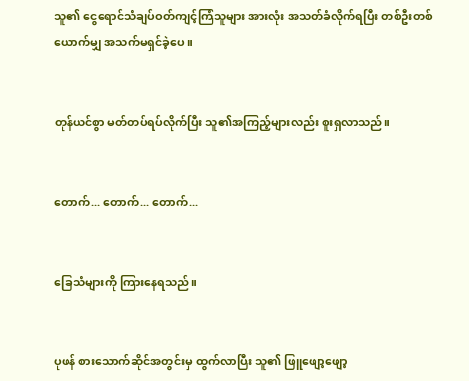သူ၏ ငွေရောင်သံချပ်ဝတ်ကျင့်ကြံသူများ အားလုံး အသတ်ခံလိုက်ရပြီး တစ်ဦးတစ်ယောက်မျှ အသက်မရှင်ခဲ့ပေ။


တုန်ယင်စွာ မတ်တပ်ရပ်လိုက်ပြီး သူ၏အကြည့်များလည်း စူးရှလာသည်။


တောက်... တောက်... တောက်...


ခြေသံများကို ကြားနေရသည်။


ပုဖန် စားသောက်ဆိုင်အတွင်းမှ ထွက်လာပြီး သူ၏ ဖြူဖျော့ဖျော့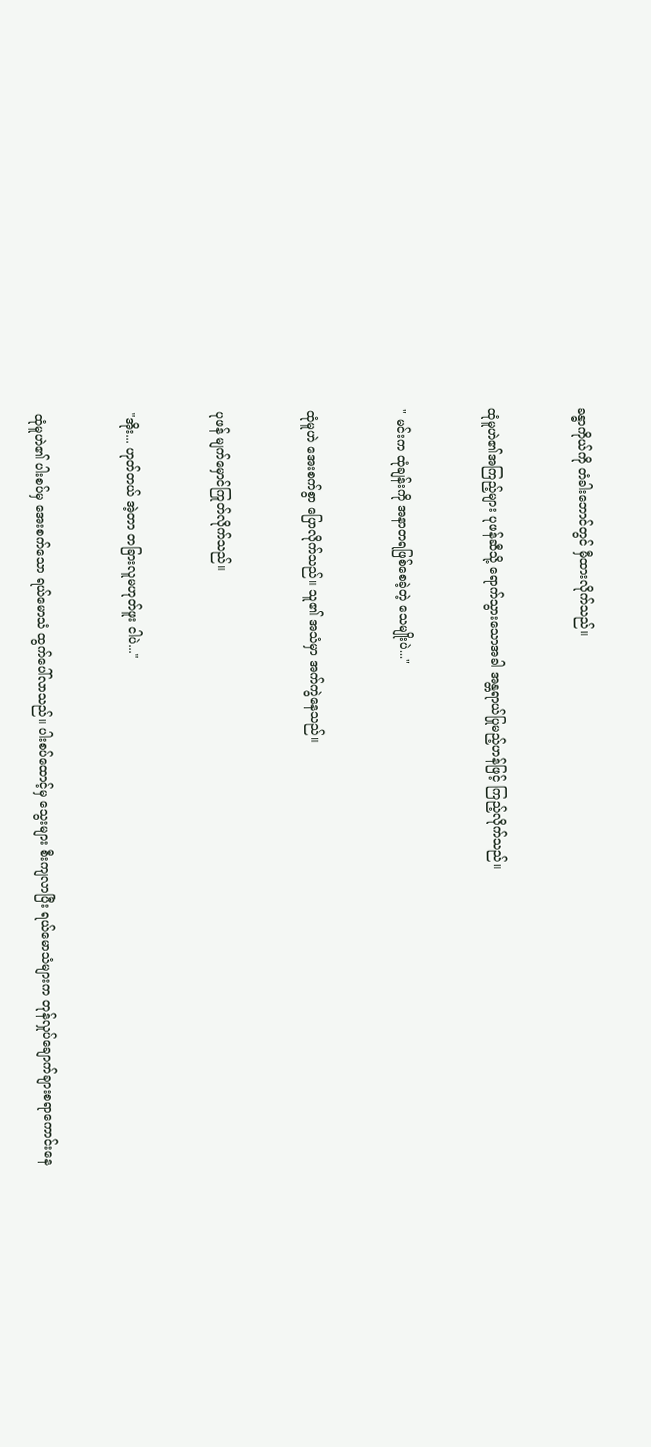ခန္ဓာကိုယ်ကို တံခါးဘောင်တွင် မှီထားလိုက်သည်။


ထုံမူဟဲ၏အကြည့်များ ပုဖန်ဆီသို့ ရောက်သွားသောအခါ အန္တရာယ်ပြုမည့်ဟန်ဖြင့် ကြည့်လိုက်သည်။


" မင်းက ထုံချန်းကို အနာတရဖြစ်စေခဲ့တဲ့ သေမျိုးပဲ..."


ထုံမူဟဲ အေးစက်စွာ ပြောလိုက်သည်။ သူ၏ အသံမှာ အက်ကွဲနေသည်။


ပုဖန် မျက်မှောင်ကြုတ်လိုက်သည်။


"အိုး... ဟုတ်တယ် အဲ့တာ တခြားလူမဟုတ်ဖူး ငါပဲ..."


ထုံမူဟဲ၏ ပါးစပ်မှ အေးစက်သော ရယ်မောသံ ထွက်ပေါ်လာသည်။ ပါးစပ်ထောင့်မှ သွေးများ စီးကျလာပြီး ရယ်မောသံများက တုန်လှုပ်ချောက်ချားစရာ‌ကောင်းနေ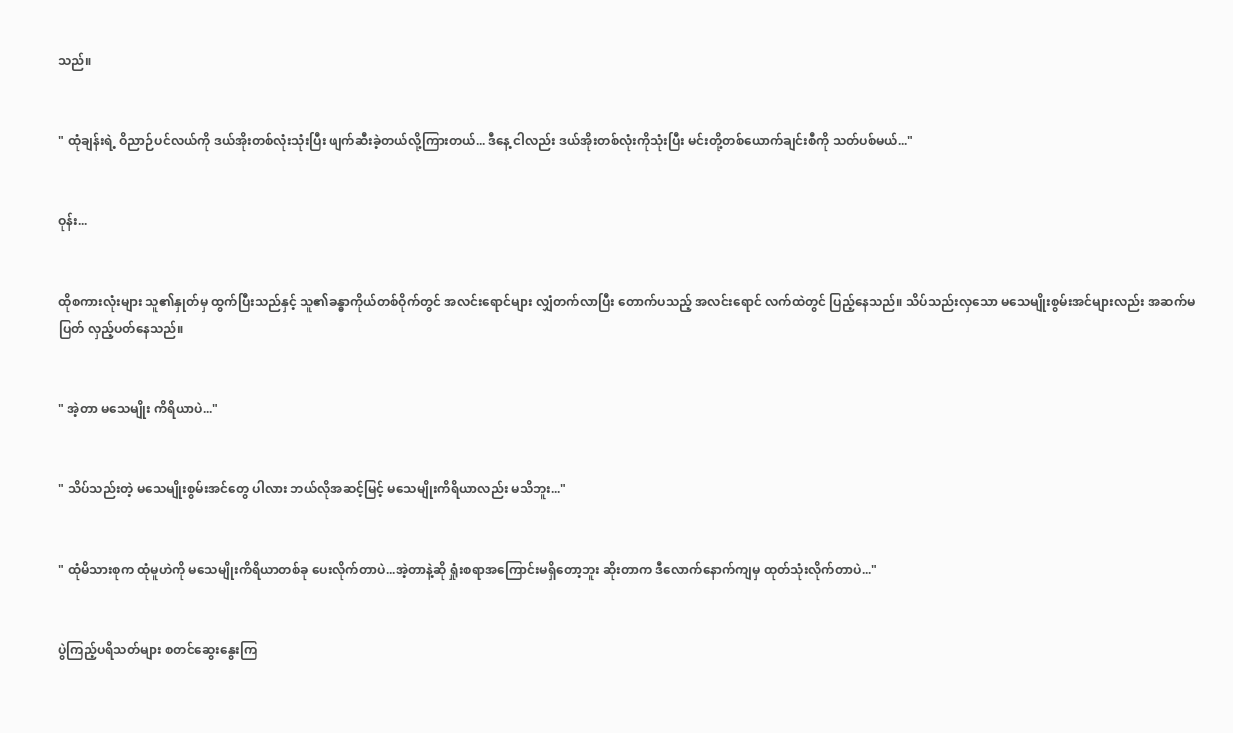သည်။


" ထုံချန်းရဲ့ ဝိညာဉ်ပင်လယ်ကို ဒယ်အိုးတစ်လုံးသုံးပြီး ဖျက်ဆီးခဲ့တယ်လို့ကြားတယ်... ဒီနေ့ ငါလည်း ဒယ်အိုးတစ်လုံးကိုသုံးပြီး မင်းတို့တစ်ယောက်ချင်းစီကို သတ်ပစ်မယ်..."


ဝုန်း...


ထိုစကားလုံးများ သူ၏နှုတ်မှ ထွက်ပြီးသည်နှင့် သူ၏ခန္ဓာကိုယ်တစ်ဝိုက်တွင် အလင်းရောင်များ လျှံတက်လာပြီး တောက်ပသည့် အလင်းရောင် လက်ထဲတွင် ပြည့်နေသည်။ သိပ်သည်းလှသော မသေမျိုးစွမ်းအင်များလည်း အဆက်မပြတ် လှည့်ပတ်နေသည်။


" အဲ့တာ မသေမျိုး ကိရိယာပဲ..."


" သိပ်သည်းတဲ့ မသေမျိုးစွမ်းအင်တွေ ပါလား ဘယ်လိုအဆင့်မြင့် မသေမျိုးကိရိယာလည်း မသိဘူး..."


" ထုံမိသားစုက ထုံမူဟဲကို မသေမျိုးကိရိယာတစ်ခု ပေးလိုက်တာပဲ...အဲ့တာနဲ့ဆို ရှုံးစရာအကြောင်းမရှိတော့ဘူး ဆိုးတာက ဒီလောက်နောက်ကျမှ ထုတ်သုံးလိုက်တာပဲ..."


ပွဲကြည့်ပရိသတ်များ စတင်ဆွေးနွေးကြ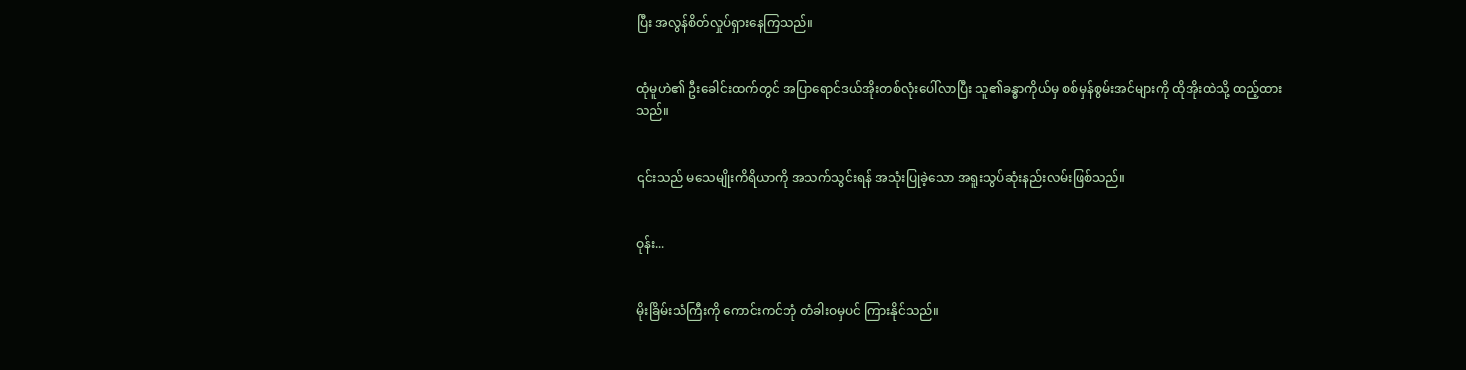ပြီး အလွန်စိတ်လှုပ်ရှားနေကြသည်။


ထုံမူဟဲ၏ ဦးခေါင်းထက်တွင် အပြာရောင်ဒယ်အိုးတစ်လုံးပေါ်လာပြီး သူ၏ခန္ဓာကိုယ်မှ စစ်မှန်စွမ်းအင်များကို ထိုအိုးထဲသို့ ထည့်ထားသည်။


၎င်းသည် မသေမျိုးကိရိယာကို အသက်သွင်းရန် အသုံးပြုခဲ့သော အရူးသွပ်ဆုံးနည်းလမ်းဖြစ်သည်။


ဝုန်း...


မိုးခြိမ်းသံကြီးကို ကောင်းကင်ဘုံ တံခါးဝမှပင် ကြားနိုင်သည်။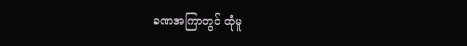ခဏအကြာတွင် ထုံမူ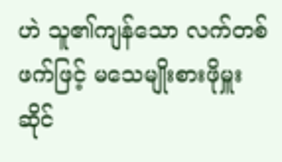ဟဲ သူ၏ကျန်သော လက်တစ်ဖက်ဖြင့် မသေမျိုးစားဖိုမှူး ဆိုင်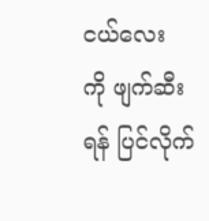ငယ်လေးကို ‌ဖျက်ဆီးရန် ပြင်လိုက်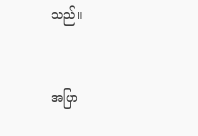သည်။


အပြာ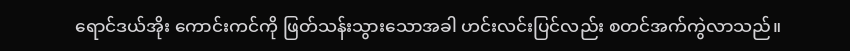ရောင်ဒယ်အိုး ကောင်းကင်ကို ဖြတ်သန်းသွားသောအခါ ဟင်းလင်းပြင်လည်း စတင်အက်ကွဲလာသည်။